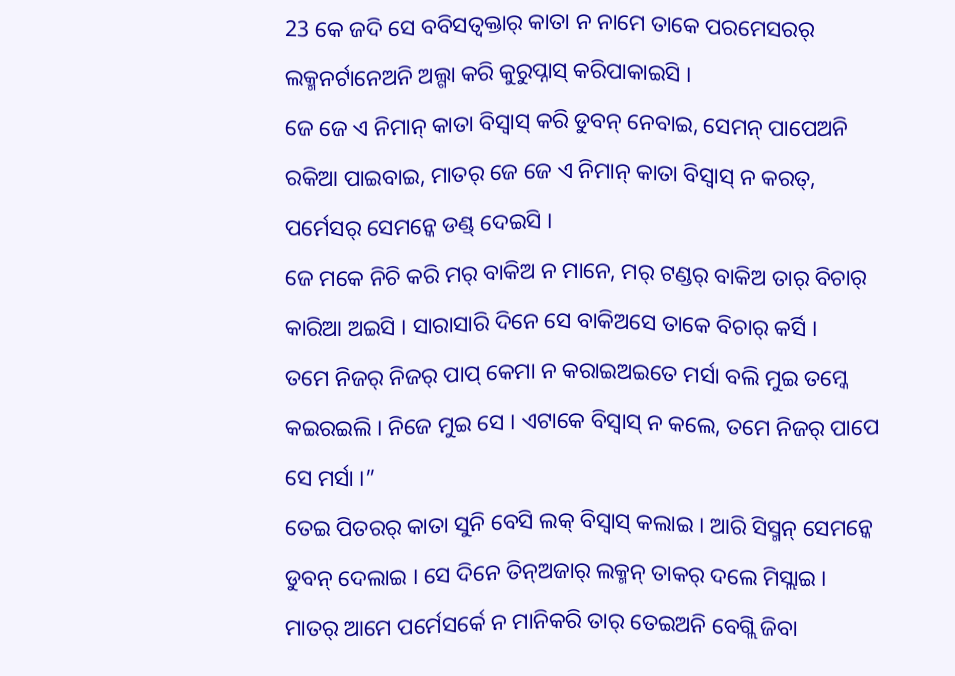23 କେ ଜଦି ସେ ବବିସତ୍ବକ୍ତାର୍ କାତା ନ ନାମେ ତାକେ ପରମେସରର୍ ଲକ୍ମନର୍ଟାନେଅନି ଅଲ୍ଗା କରି କୁରୁପ୍ନାସ୍ କରିପାକାଇସି ।
ଜେ ଜେ ଏ ନିମାନ୍ କାତା ବିସ୍ବାସ୍ କରି ଡୁବନ୍ ନେବାଇ, ସେମନ୍ ପାପେଅନି ରକିଆ ପାଇବାଇ, ମାତର୍ ଜେ ଜେ ଏ ନିମାନ୍ କାତା ବିସ୍ବାସ୍ ନ କରତ୍, ପର୍ମେସର୍ ସେମନ୍କେ ଡଣ୍ଡ୍ ଦେଇସି ।
ଜେ ମକେ ନିଚି କରି ମର୍ ବାକିଅ ନ ମାନେ, ମର୍ ଟଣ୍ଡର୍ ବାକିଅ ତାର୍ ବିଚାର୍ କାରିଆ ଅଇସି । ସାରାସାରି ଦିନେ ସେ ବାକିଅସେ ତାକେ ବିଚାର୍ କର୍ସି ।
ତମେ ନିଜର୍ ନିଜର୍ ପାପ୍ କେମା ନ କରାଇଅଇତେ ମର୍ସା ବଲି ମୁଇ ତମ୍କେ କଇରଇଲି । ନିଜେ ମୁଇ ସେ । ଏଟାକେ ବିସ୍ବାସ୍ ନ କଲେ, ତମେ ନିଜର୍ ପାପେ ସେ ମର୍ସା ।”
ତେଇ ପିତରର୍ କାତା ସୁନି ବେସି ଲକ୍ ବିସ୍ବାସ୍ କଲାଇ । ଆରି ସିସ୍ମନ୍ ସେମନ୍କେ ଡୁବନ୍ ଦେଲାଇ । ସେ ଦିନେ ତିନ୍ଅଜାର୍ ଲକ୍ମନ୍ ତାକର୍ ଦଲେ ମିସ୍ଲାଇ ।
ମାତର୍ ଆମେ ପର୍ମେସର୍କେ ନ ମାନିକରି ତାର୍ ତେଇଅନି ବେଗ୍ଲି ଜିବା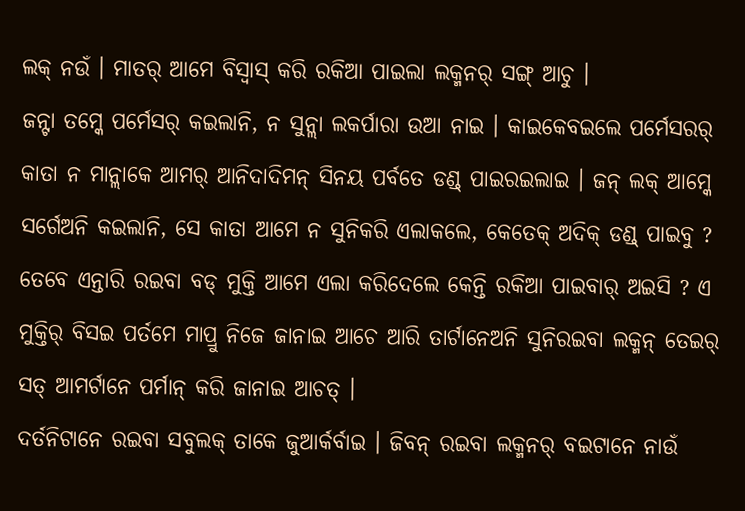ଲକ୍ ନଉଁ । ମାତର୍ ଆମେ ବିସ୍ବାସ୍ କରି ରକିଆ ପାଇଲା ଲକ୍ମନର୍ ସଙ୍ଗ୍ ଆଚୁ ।
ଜନ୍ଟା ତମ୍କେ ପର୍ମେସର୍ କଇଲାନି, ନ ସୁନ୍ଲା ଲକର୍ପାରା ଉଆ ନାଇ । କାଇକେବଇଲେ ପର୍ମେସରର୍ କାତା ନ ମାନ୍ଲାକେ ଆମର୍ ଆନିଦାଦିମନ୍ ସିନୟ ପର୍ବତେ ଡଣ୍ଡ୍ ପାଇରଇଲାଇ । ଜନ୍ ଲକ୍ ଆମ୍କେ ସର୍ଗେଅନି କଇଲାନି, ସେ କାତା ଆମେ ନ ସୁନିକରି ଏଲାକଲେ, କେତେକ୍ ଅଦିକ୍ ଡଣ୍ଡ୍ ପାଇବୁ ?
ତେବେ ଏନ୍ତାରି ରଇବା ବଡ୍ ମୁକ୍ତି ଆମେ ଏଲା କରିଦେଲେ କେନ୍ତି ରକିଆ ପାଇବାର୍ ଅଇସି ? ଏ ମୁକ୍ତିର୍ ବିସଇ ପର୍ତମେ ମାପ୍ରୁ ନିଜେ ଜାନାଇ ଆଚେ ଆରି ତାର୍ଟାନେଅନି ସୁନିରଇବା ଲକ୍ମନ୍ ତେଇର୍ ସତ୍ ଆମର୍ଟାନେ ପର୍ମାନ୍ କରି ଜାନାଇ ଆଚତ୍ ।
ଦର୍ତନିଟାନେ ରଇବା ସବୁଲକ୍ ତାକେ ଜୁଆର୍କର୍ବାଇ । ଜିବନ୍ ରଇବା ଲକ୍ମନର୍ ବଇଟାନେ ନାଉଁ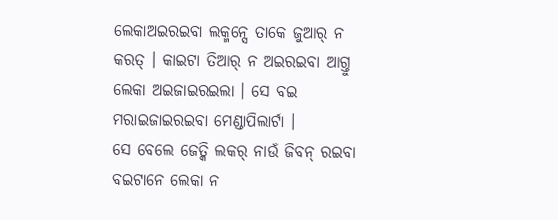ଲେକାଅଇରଇବା ଲକ୍ମନ୍ସେ ତାକେ ଜୁଆର୍ ନ କରତ୍ । କାଇଟା ତିଆର୍ ନ ଅଇରଇବା ଆଗ୍ତୁ ଲେକା ଅଇଜାଇରଇଲା । ସେ ବଇ ମରାଇଜାଇରଇବା ମେଣ୍ଡାପିଲାର୍ଟା ।
ସେ ବେଲେ ଜେତ୍କି ଲକର୍ ନାଉଁ ଜିବନ୍ ରଇବା ବଇଟାନେ ଲେକା ନ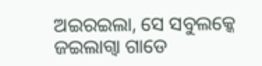ଅଇରଇଲା, ସେ ସବୁଲକ୍କେ ଜଇଲାଗ୍ବା ଗାଡେ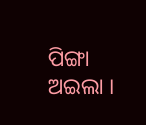ପିଙ୍ଗା ଅଇଲା ।